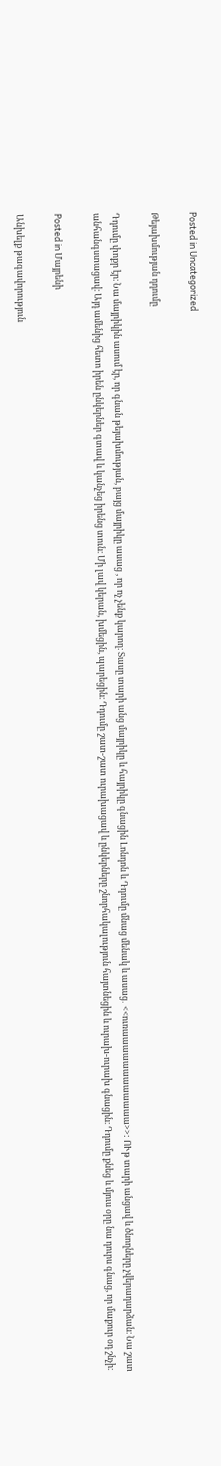Posted in Uncategorized

Թեյախմության դդումը

Դդումը փոքր էր։ Նա մայրիկին ասում էր, որ գնան թեյախմության, բայց մայրիկը ասաց , որ ոչ չենք կարող։ Տասը տարի անց մայրիկը և հայրիկը գնացին Լոնդոն և Դդումը մնաց մենակ և ասաց․ <<ուռաաաաաաաաաաաա>>: ՈՒթ տարի անցավ և ծնողները չվերադարձան։ Նա շատ անհանգստացավ։ Այդ ամենից հետո իրեն ընկերներ գտավ և կանչեց իրենց տուն։ Մի լավ կերան, խմեցին, պարեցին։ Դդումը շատ-շատ ուրախացավ և ընկերները շնորհակալություն հայտնեցին և ուրախ-ուրախ գնացին։ Դդումը քնեց և մյուս օրը նա դուրս գնաց, որ մաքուր օդ շնչի։

Posted in Մայրենի

Անխելք թագավորություն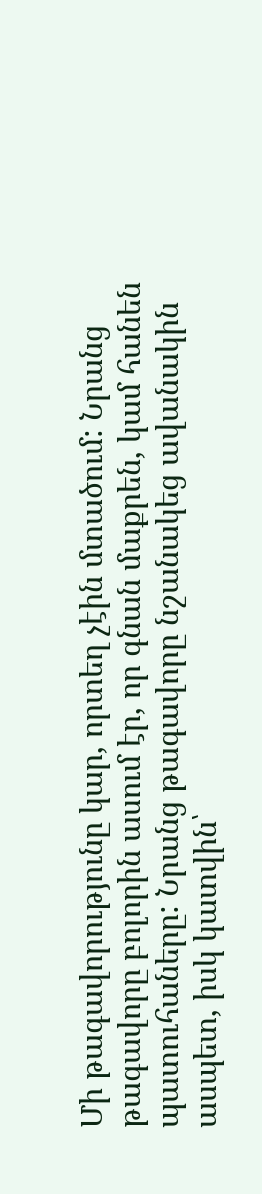Մի թագավորությունը կար, որտեղ չէին մտածում: Նրանց թագավորը բոլորին ասում էր, որ գնան մաքրեն, կամ հանեն պատուհաները: Նրանց թագավորը նշանակեց ավանակին ասպետ, իսկ կատվին՝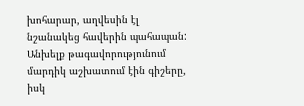խոհարար, աղվեսին էլ նշանակեց հավերին պահապան: Անխելք թագավորությունում մարդիկ աշխատում էին գիշերը, իսկ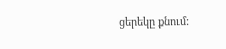ցերեկը քնում: